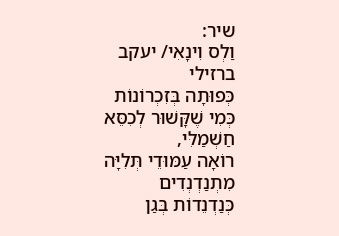שיר:
וַלְס וִינָאִי/ יעקב ברזילי
כְּפוּתָה בְּזִכְרוֹנוֹת
כְּמִי שֶׁקָּשׁוּר לְכִסֵּא חַשְׁמַלִּי,
רוֹאָה עַמּוּדֵי תְּלִיָּה מִתְנַדְנְדִים
כְּנַדְנֵדוֹת בְּגַן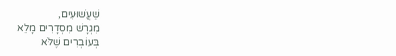שַׁעֲשׁוּעִים,
מִגְרָשׁ מִסְדָרִים מָלֵא
בְּעוֹבְרִים שֶׁלֹּא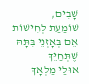שָׁבִים,
שׁוֹמַעַת לְחִישׁוֹת אֵם בְּאָזְנֵי בִּתָּהּ
שֶׁתְּחַיֵּךְ
אוּלַי מַלְאָךְ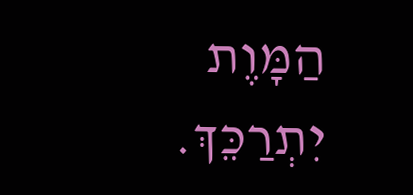הַמָּוֶת יִתְרַכֵּךְ.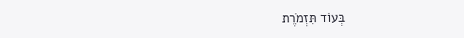בְּעוֹד תִּזְמֹרֶת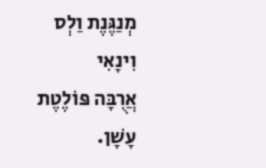מְנַגֶּנֶת וַלְס וִינָאִי
אֲרֻבָּה פּוֹלֶטֶת עָשָׁן.